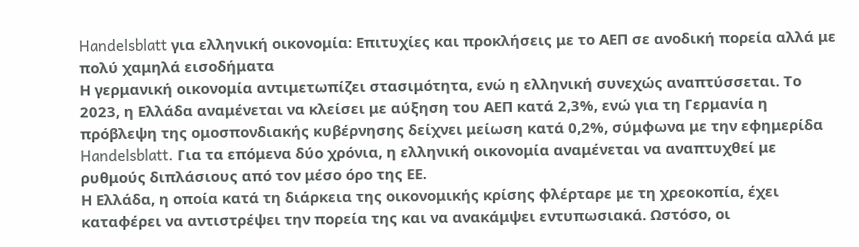Handelsblatt για ελληνική οικονομία: Επιτυχίες και προκλήσεις με το ΑΕΠ σε ανοδική πορεία αλλά με πολύ χαμηλά εισοδήματα
Η γερμανική οικονομία αντιμετωπίζει στασιμότητα, ενώ η ελληνική συνεχώς αναπτύσσεται. Το 2023, η Ελλάδα αναμένεται να κλείσει με αύξηση του ΑΕΠ κατά 2,3%, ενώ για τη Γερμανία η πρόβλεψη της ομοσπονδιακής κυβέρνησης δείχνει μείωση κατά 0,2%, σύμφωνα με την εφημερίδα Handelsblatt. Για τα επόμενα δύο χρόνια, η ελληνική οικονομία αναμένεται να αναπτυχθεί με ρυθμούς διπλάσιους από τον μέσο όρο της ΕΕ.
Η Ελλάδα, η οποία κατά τη διάρκεια της οικονομικής κρίσης φλέρταρε με τη χρεοκοπία, έχει καταφέρει να αντιστρέψει την πορεία της και να ανακάμψει εντυπωσιακά. Ωστόσο, οι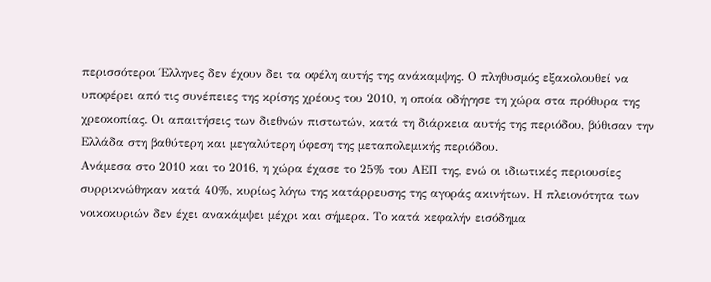περισσότεροι Έλληνες δεν έχουν δει τα οφέλη αυτής της ανάκαμψης. Ο πληθυσμός εξακολουθεί να υποφέρει από τις συνέπειες της κρίσης χρέους του 2010, η οποία οδήγησε τη χώρα στα πρόθυρα της χρεοκοπίας. Οι απαιτήσεις των διεθνών πιστωτών, κατά τη διάρκεια αυτής της περιόδου, βύθισαν την Ελλάδα στη βαθύτερη και μεγαλύτερη ύφεση της μεταπολεμικής περιόδου.
Ανάμεσα στο 2010 και το 2016, η χώρα έχασε το 25% του ΑΕΠ της, ενώ οι ιδιωτικές περιουσίες συρρικνώθηκαν κατά 40%, κυρίως λόγω της κατάρρευσης της αγοράς ακινήτων. Η πλειονότητα των νοικοκυριών δεν έχει ανακάμψει μέχρι και σήμερα. Το κατά κεφαλήν εισόδημα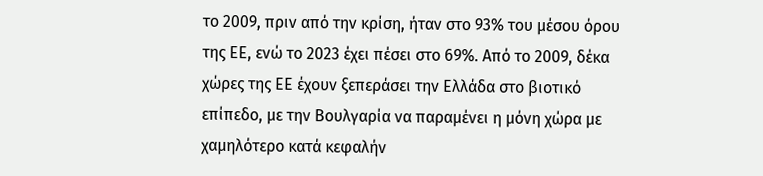το 2009, πριν από την κρίση, ήταν στο 93% του μέσου όρου της ΕΕ, ενώ το 2023 έχει πέσει στο 69%. Από το 2009, δέκα χώρες της ΕΕ έχουν ξεπεράσει την Ελλάδα στο βιοτικό επίπεδο, με την Βουλγαρία να παραμένει η μόνη χώρα με χαμηλότερο κατά κεφαλήν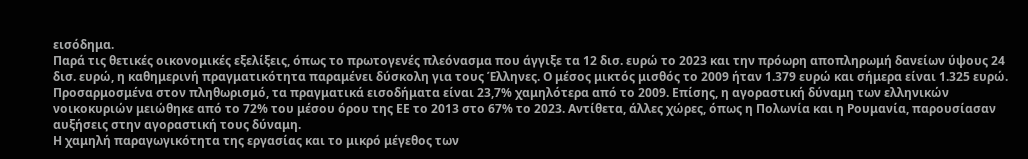εισόδημα.
Παρά τις θετικές οικονομικές εξελίξεις, όπως το πρωτογενές πλεόνασμα που άγγιξε τα 12 δισ. ευρώ το 2023 και την πρόωρη αποπληρωμή δανείων ύψους 24 δισ. ευρώ, η καθημερινή πραγματικότητα παραμένει δύσκολη για τους Έλληνες. Ο μέσος μικτός μισθός το 2009 ήταν 1.379 ευρώ και σήμερα είναι 1.325 ευρώ. Προσαρμοσμένα στον πληθωρισμό, τα πραγματικά εισοδήματα είναι 23,7% χαμηλότερα από το 2009. Επίσης, η αγοραστική δύναμη των ελληνικών νοικοκυριών μειώθηκε από το 72% του μέσου όρου της ΕΕ το 2013 στο 67% το 2023. Αντίθετα, άλλες χώρες, όπως η Πολωνία και η Ρουμανία, παρουσίασαν αυξήσεις στην αγοραστική τους δύναμη.
Η χαμηλή παραγωγικότητα της εργασίας και το μικρό μέγεθος των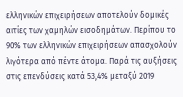ελληνικών επιχειρήσεων αποτελούν δομικές αιτίες των χαμηλών εισοδημάτων. Περίπου το 90% των ελληνικών επιχειρήσεων απασχολούν λιγότερα από πέντε άτομα. Παρά τις αυξήσεις στις επενδύσεις κατά 53,4% μεταξύ 2019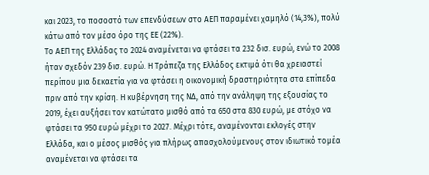και 2023, το ποσοστό των επενδύσεων στο ΑΕΠ παραμένει χαμηλό (14,3%), πολύ κάτω από τον μέσο όρο της ΕΕ (22%).
Το ΑΕΠ της Ελλάδας το 2024 αναμένεται να φτάσει τα 232 δισ. ευρώ, ενώ το 2008 ήταν σχεδόν 239 δισ. ευρώ. Η Τράπεζα της Ελλάδος εκτιμά ότι θα χρειαστεί περίπου μια δεκαετία για να φτάσει η οικονομική δραστηριότητα στα επίπεδα πριν από την κρίση. Η κυβέρνηση της ΝΔ, από την ανάληψη της εξουσίας το 2019, έχει αυξήσει τον κατώτατο μισθό από τα 650 στα 830 ευρώ, με στόχο να φτάσει τα 950 ευρώ μέχρι το 2027. Μέχρι τότε, αναμένονται εκλογές στην Ελλάδα, και ο μέσος μισθός για πλήρως απασχολούμενους στον ιδιωτικό τομέα αναμένεται να φτάσει τα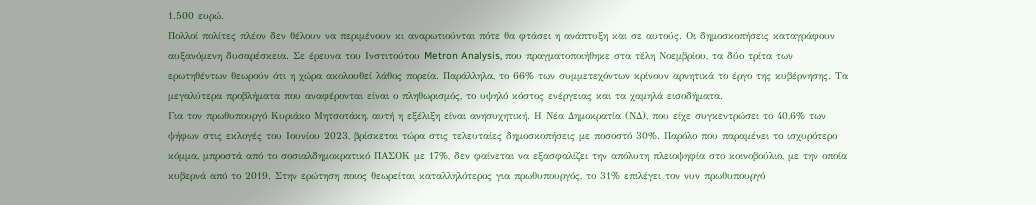1.500 ευρώ.
Πολλοί πολίτες πλέον δεν θέλουν να περιμένουν κι αναρωτιούνται πότε θα φτάσει η ανάπτυξη και σε αυτούς. Οι δημοσκοπήσεις καταγράφουν αυξανόμενη δυσαρέσκεια. Σε έρευνα του Ινστιτούτου Metron Analysis, που πραγματοποιήθηκε στα τέλη Νοεμβρίου, τα δύο τρίτα των ερωτηθέντων θεωρούν ότι η χώρα ακολουθεί λάθος πορεία. Παράλληλα, το 66% των συμμετεχόντων κρίνουν αρνητικά το έργο της κυβέρνησης. Τα μεγαλύτερα προβλήματα που αναφέρονται είναι ο πληθωρισμός, το υψηλό κόστος ενέργειας και τα χαμηλά εισοδήματα.
Για τον πρωθυπουργό Κυριάκο Μητσοτάκη, αυτή η εξέλιξη είναι ανησυχητική. Η Νέα Δημοκρατία (ΝΔ), που είχε συγκεντρώσει το 40,6% των ψήφων στις εκλογές του Ιουνίου 2023, βρίσκεται τώρα στις τελευταίες δημοσκοπήσεις με ποσοστό 30%. Παρόλο που παραμένει το ισχυρότερο κόμμα, μπροστά από το σοσιαλδημοκρατικό ΠΑΣΟΚ με 17%, δεν φαίνεται να εξασφαλίζει την απόλυτη πλειοψηφία στο κοινοβούλιο, με την οποία κυβερνά από το 2019. Στην ερώτηση ποιος θεωρείται καταλληλότερος για πρωθυπουργός, το 31% επιλέγει τον νυν πρωθυπουργό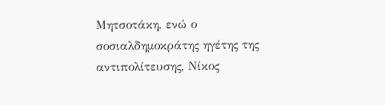Μητσοτάκη, ενώ ο σοσιαλδημοκράτης ηγέτης της αντιπολίτευσης, Νίκος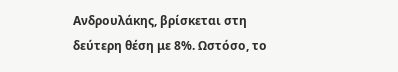Ανδρουλάκης, βρίσκεται στη δεύτερη θέση με 8%. Ωστόσο, το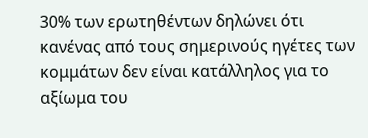30% των ερωτηθέντων δηλώνει ότι κανένας από τους σημερινούς ηγέτες των κομμάτων δεν είναι κατάλληλος για το αξίωμα του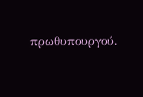πρωθυπουργού.